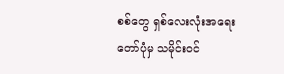စစ်တွေ ရှစ်လေးလုံးအရေးတော်ပုံမှ သမိုင်းဝင်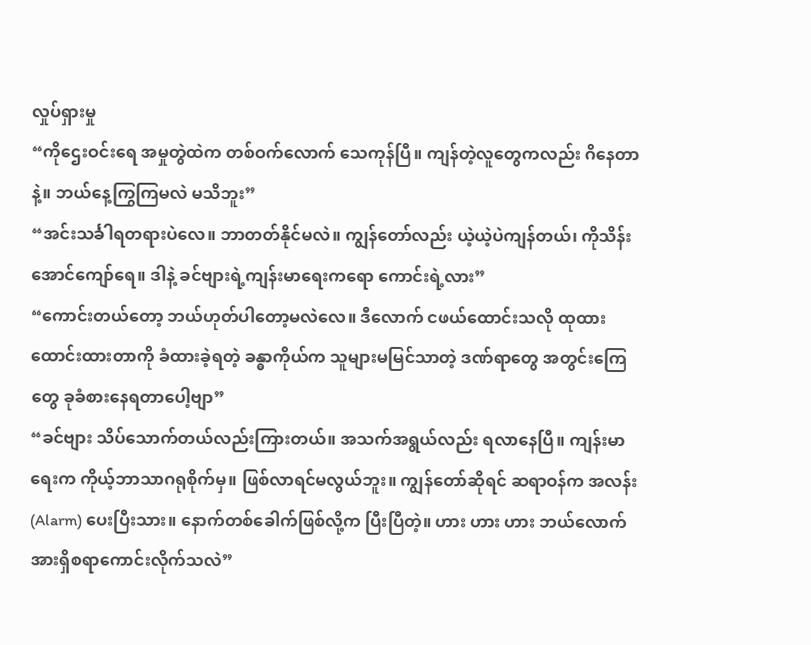လှုပ်ရှားမှု
“ကိုဌေးဝင်းရေ အမှုတွဲထဲက တစ်ဝက်လောက် သေကုန်ပြီ။ ကျန်တဲ့လူတွေကလည်း ဂိနေတာနဲ့။ ဘယ်နေ့ကြွကြမလဲ မသိဘူး”
“အင်းသင်္ခါရတရားပဲလေ။ ဘာတတ်နိုင်မလဲ။ ကျွန်တော်လည်း ယဲ့ယဲ့ပဲကျန်တယ်၊ ကိုသိန်းအောင်ကျော်ရေ။ ဒါနဲ့ ခင်ဗျားရဲ့ကျန်းမာရေးကရော ကောင်းရဲ့လား”
“ကောင်းတယ်တော့ ဘယ်ဟုတ်ပါတော့မလဲလေ။ ဒီလောက် ငဖယ်ထောင်းသလို ထုထားထောင်းထားတာကို ခံထားခဲ့ရတဲ့ ခန္ဓာကိုယ်က သူများမမြင်သာတဲ့ ဒဏ်ရာတွေ အတွင်းကြေတွေ ခုခံစားနေရတာပေါ့ဗျာ”
“ခင်ဗျား သိပ်သောက်တယ်လည်းကြားတယ်။ အသက်အရွယ်လည်း ရလာနေပြီ။ ကျန်းမာရေးက ကိုယ့်ဘာသာဂရုစိုက်မှ။ ဖြစ်လာရင်မလွယ်ဘူး။ ကျွန်တော်ဆိုရင် ဆရာဝန်က အလန်း (Alarm) ပေးပြီးသား။ နောက်တစ်ခေါက်ဖြစ်လို့က ပြီးပြီတဲ့။ ဟား ဟား ဟား ဘယ်လောက် အားရှိစရာကောင်းလိုက်သလဲ”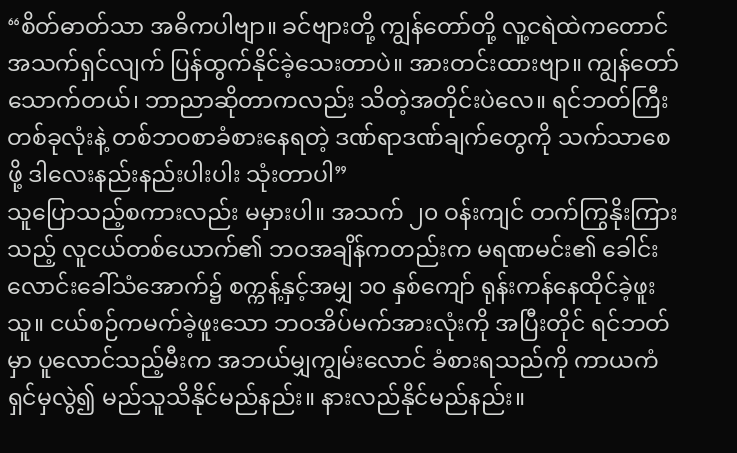“စိတ်ဓာတ်သာ အဓိကပါဗျာ။ ခင်ဗျားတို့ ကျွန်တော်တို့ လူ့ငရဲထဲကတောင် အသက်ရှင်လျက် ပြန်ထွက်နိုင်ခဲ့သေးတာပဲ။ အားတင်းထားဗျာ။ ကျွန်တော်သောက်တယ်၊ ဘာညာဆိုတာကလည်း သိတဲ့အတိုင်းပဲလေ။ ရင်ဘတ်ကြီးတစ်ခုလုံးနဲ့ တစ်ဘဝစာခံစားနေရတဲ့ ဒဏ်ရာဒဏ်ချက်တွေကို သက်သာစေဖို့ ဒါလေးနည်းနည်းပါးပါး သုံးတာပါ”
သူပြောသည့်စကားလည်း မမှားပါ။ အသက် ၂၀ ဝန်းကျင် တက်ကြွနိုးကြားသည့် လူငယ်တစ်ယောက်၏ ဘဝအချိန်ကတည်းက မရဏမင်း၏ ခေါင်းလောင်းခေါ်သံအောက်၌ စက္ကန့်နှင့်အမျှ ၁၀ နှစ်ကျော် ရုန်းကန်နေထိုင်ခဲ့ဖူးသူ။ ငယ်စဉ်ကမက်ခဲ့ဖူးသော ဘဝအိပ်မက်အားလုံးကို အပြီးတိုင် ရင်ဘတ်မှာ ပူလောင်သည့်မီးက အဘယ်မျှကျွမ်းလောင် ခံစားရသည်ကို ကာယကံရှင်မှလွဲ၍ မည်သူသိနိုင်မည်နည်း။ နားလည်နိုင်မည်နည်း။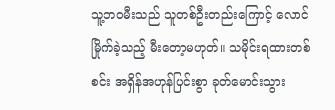သူ့ဘဝမီးသည် သူတစ်ဦးတည်းကြောင့် လောင်မြိုက်ခဲ့သည့် မီးတော့မဟုတ်။ သမိုင်းရထားတစ်စင်း အရှိန်အဟုန်ပြင်းစွာ ခုတ်မောင်းသွား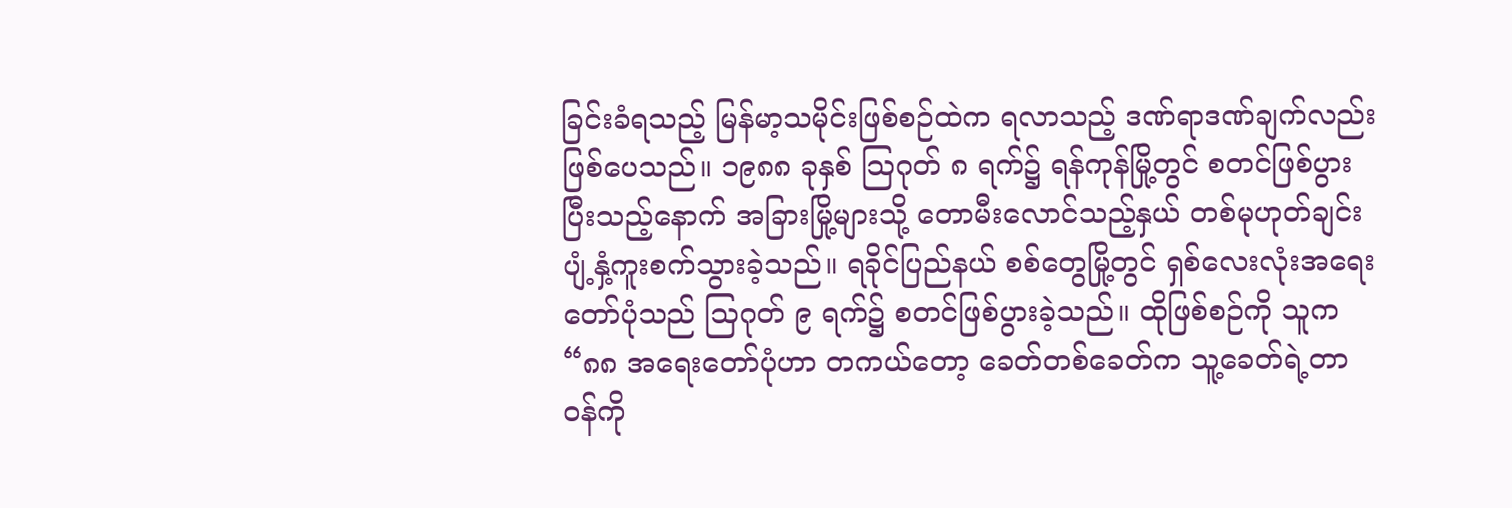ခြင်းခံရသည့် မြန်မာ့သမိုင်းဖြစ်စဉ်ထဲက ရလာသည့် ဒဏ်ရာဒဏ်ချက်လည်း ဖြစ်ပေသည်။ ၁၉၈၈ ခုနှစ် သြဂုတ် ၈ ရက်၌ ရန်ကုန်မြို့တွင် စတင်ဖြစ်ပွားပြီးသည့်နောက် အခြားမြို့များသို့ တောမီးလောင်သည့်နှယ် တစ်မုဟုတ်ချင်း ပျံ့နှံ့ကူးစက်သွားခဲ့သည်။ ရခိုင်ပြည်နယ် စစ်တွေမြို့တွင် ရှစ်လေးလုံးအရေးတော်ပုံသည် သြဂုတ် ၉ ရက်၌ စတင်ဖြစ်ပွားခဲ့သည်။ ထိုဖြစ်စဉ်ကို သူက “၈၈ အရေးတော်ပုံဟာ တကယ်တော့ ခေတ်တစ်ခေတ်က သူ့ခေတ်ရဲ့တာဝန်ကို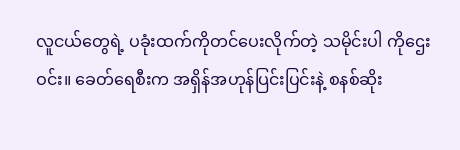လူငယ်တွေရဲ့ ပခုံးထက်ကိုတင်ပေးလိုက်တဲ့ သမိုင်းပါ ကိုဌေးဝင်း။ ခေတ်ရေစီးက အရှိန်အဟုန်ပြင်းပြင်းနဲ့ စနစ်ဆိုး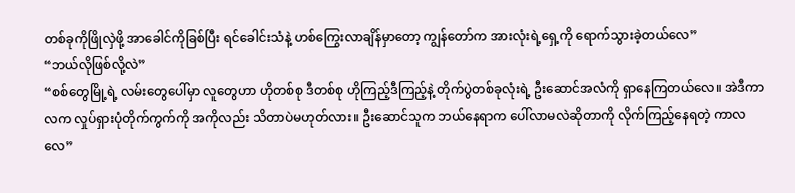တစ်ခုကိုဖြိုလှဲဖို့ အာခေါင်ကိုခြစ်ပြီး ရင်ခေါင်းသံနဲ့ ဟစ်ကြွေးလာချိန်မှာတော့ ကျွန်တော်က အားလုံးရဲ့ရှေ့ကို ရောက်သွားခဲ့တယ်လေ”
“ဘယ်လိုဖြစ်လို့လဲ”
“စစ်တွေမြို့ရဲ့ လမ်းတွေပေါ်မှာ လူတွေဟာ ဟိုတစ်စု ဒီတစ်စု ဟိုကြည့်ဒီကြည့်နဲ့ တိုက်ပွဲတစ်ခုလုံးရဲ့ ဦးဆောင်အလံကို ရှာနေကြတယ်လေ။ အဲဒီကာလက လှုပ်ရှားပုံတိုက်ကွက်ကို အကိုလည်း သိတာပဲမဟုတ်လား။ ဦးဆောင်သူက ဘယ်နေရာက ပေါ်လာမလဲဆိုတာကို လိုက်ကြည့်နေရတဲ့ ကာလလေ”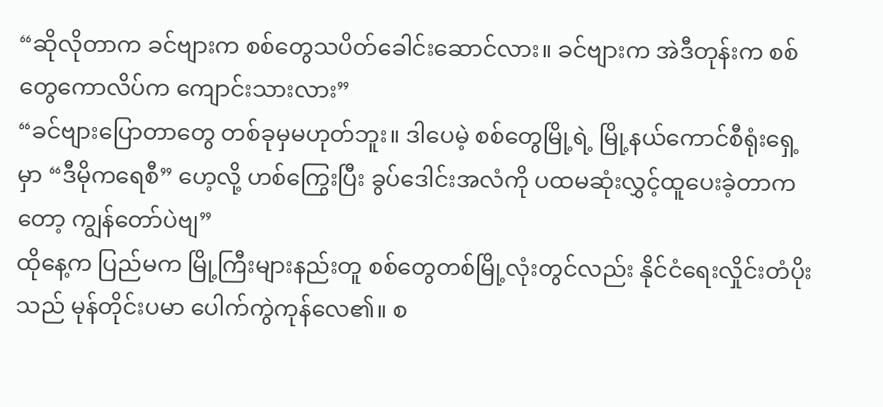“ဆိုလိုတာက ခင်ဗျားက စစ်တွေသပိတ်ခေါင်းဆောင်လား။ ခင်ဗျားက အဲဒီတုန်းက စစ်တွေကောလိပ်က ကျောင်းသားလား”
“ခင်ဗျားပြောတာတွေ တစ်ခုမှမဟုတ်ဘူး။ ဒါပေမဲ့ စစ်တွေမြို့ရဲ့ မြို့နယ်ကောင်စီရုံးရှေ့မှာ “ဒီမိုကရေစီ” ဟေ့လို့ ဟစ်ကြွေးပြီး ခွပ်ဒေါင်းအလံကို ပထမဆုံးလွှင့်ထူပေးခဲ့တာကတော့ ကျွန်တော်ပဲဗျ”
ထိုနေ့က ပြည်မက မြို့ကြီးများနည်းတူ စစ်တွေတစ်မြို့လုံးတွင်လည်း နိုင်ငံရေးလှိုင်းတံပိုးသည် မုန်တိုင်းပမာ ပေါက်ကွဲကုန်လေ၏။ စ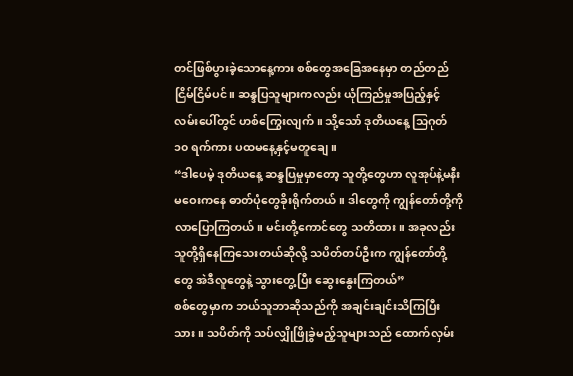တင်ဖြစ်ပွားခဲ့သောနေ့ကား စစ်တွေအခြေအနေမှာ တည်တည်ငြိမ်ငြိမ်ပင်။ ဆန္ဒပြသူများကလည်း ယုံကြည်မှုအပြည့်နှင့် လမ်းပေါ်တွင် ဟစ်ကြွေးလျက်။ သို့သော် ဒုတိယနေ့ သြဂုတ် ၁၀ ရက်ကား ပထမနေ့နှင့်မတူချေ။
“ဒါပေမဲ့ ဒုတိယနေ့ ဆန္ဒပြမှုမှာတော့ သူတို့တွေဟာ လူအုပ်နဲ့မနီးမဝေးကနေ ဓာတ်ပုံတွေခိုးရိုက်တယ်။ ဒါတွေကို ကျွန်တော်တို့ကို လာပြောကြတယ်။ မင်းတို့ကောင်တွေ သတိထား။ အခုလည်း သူတို့ရှိနေကြသေးတယ်ဆိုလို့ သပိတ်တပ်ဦးက ကျွန်တော်တို့တွေ အဲဒီလူတွေနဲ့ သွားတွေ့ပြီး ဆွေးနွေးကြတယ်”
စစ်တွေမှာက ဘယ်သူဘာဆိုသည်ကို အချင်းချင်းသိကြပြီးသား။ သပိတ်ကို သပ်လျှိုဖြိုခွဲမည့်သူများသည် ထောက်လှမ်း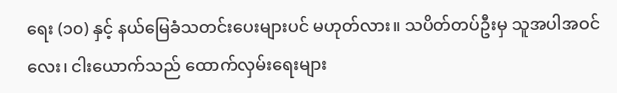ရေး (၁၀) နှင့် နယ်မြေခံသတင်းပေးများပင် မဟုတ်လား။ သပိတ်တပ်ဦးမှ သူအပါအဝင် လေး၊ ငါးယောက်သည် ထောက်လှမ်းရေးများ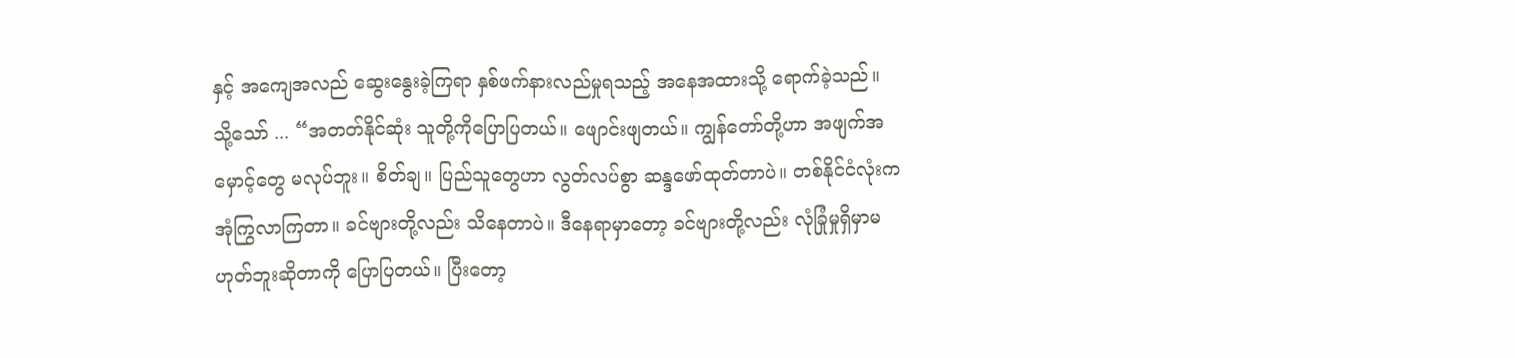နှင့် အကျေအလည် ဆွေးနွေးခဲ့ကြရာ နှစ်ဖက်နားလည်မှုရသည့် အနေအထားသို့ ရောက်ခဲ့သည်။ သို့သော် ... “အတတ်နိုင်ဆုံး သူတို့ကိုပြောပြတယ်။ ဖျောင်းဖျတယ်။ ကျွန်တော်တို့ဟာ အဖျက်အမှောင့်တွေ မလုပ်ဘူး။ စိတ်ချ။ ပြည်သူတွေဟာ လွတ်လပ်စွာ ဆန္ဒဖော်ထုတ်တာပဲ။ တစ်နိုင်ငံလုံးက အုံကြွလာကြတာ။ ခင်ဗျားတို့လည်း သိနေတာပဲ။ ဒီနေရာမှာတော့ ခင်ဗျားတို့လည်း လုံခြုံမှုရှိမှာမဟုတ်ဘူးဆိုတာကို ပြောပြတယ်။ ပြီးတော့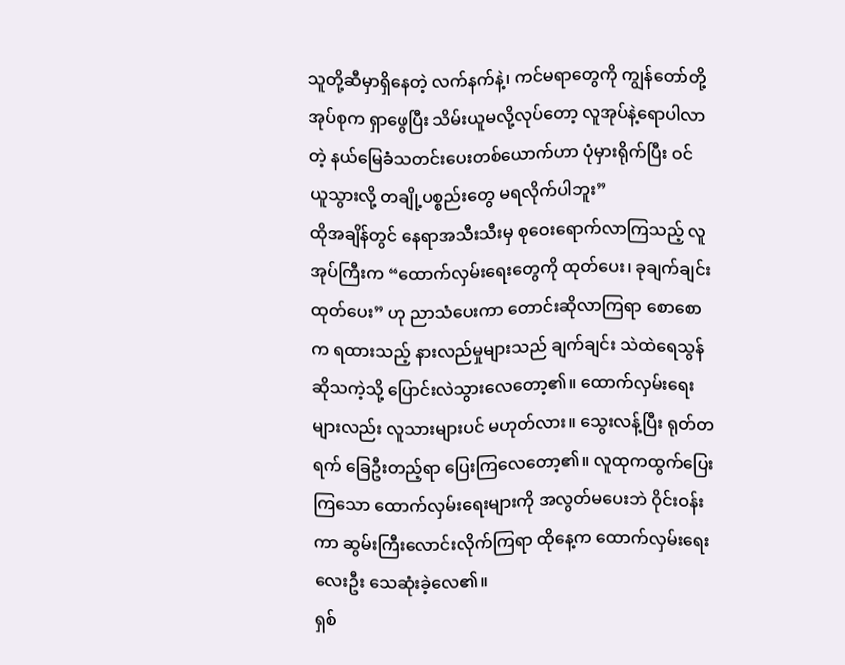သူတို့ဆီမှာရှိနေတဲ့ လက်နက်နဲ့၊ ကင်မရာတွေကို ကျွန်တော်တို့အုပ်စုက ရှာဖွေပြီး သိမ်းယူမလို့လုပ်တော့ လူအုပ်နဲ့ရောပါလာတဲ့ နယ်မြေခံသတင်းပေးတစ်ယောက်ဟာ ပုံမှားရိုက်ပြီး ဝင်ယူသွားလို့ တချို့ပစ္စည်းတွေ မရလိုက်ပါဘူး”
ထိုအချိန်တွင် နေရာအသီးသီးမှ စုဝေးရောက်လာကြသည့် လူအုပ်ကြီးက “ထောက်လှမ်းရေးတွေကို ထုတ်ပေး၊ ခုချက်ချင်းထုတ်ပေး” ဟု ညာသံပေးကာ တောင်းဆိုလာကြရာ စောစောက ရထားသည့် နားလည်မှုများသည် ချက်ချင်း သဲထဲရေသွန်ဆိုသကဲ့သို့ ပြောင်းလဲသွားလေတော့၏။ ထောက်လှမ်းရေးများလည်း လူသားများပင် မဟုတ်လား။ သွေးလန့်ပြီး ရုတ်တရက် ခြေဦးတည့်ရာ ပြေးကြလေတော့၏။ လူထုကထွက်ပြေးကြသော ထောက်လှမ်းရေးများကို အလွတ်မပေးဘဲ ဝိုင်းဝန်းကာ ဆွမ်းကြီးလောင်းလိုက်ကြရာ ထိုနေ့က ထောက်လှမ်းရေးလေးဦး သေဆုံးခဲ့လေ၏။
ရှစ်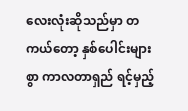လေးလုံးဆိုသည်မှာ တကယ်တော့ နှစ်ပေါင်းများစွာ ကာလတာရှည် ရင့်မှည့်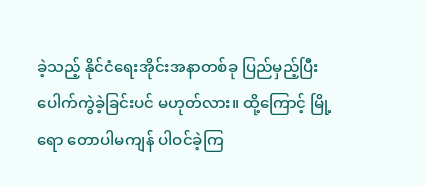ခဲ့သည့် နိုင်ငံရေးအိုင်းအနာတစ်ခု ပြည်မှည့်ပြီး ပေါက်ကွဲခဲ့ခြင်းပင် မဟုတ်လား။ ထို့ကြောင့် မြို့ရော တောပါမကျန် ပါဝင်ခဲ့ကြ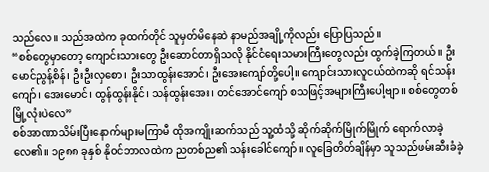သည်လေ။ သည်အထဲက ခုထက်တိုင် သူမှတ်မိနေဆဲ နာမည်အချို့ကိုလည်း ပြောပြသည်။
“စစ်တွေမှာတော့ ကျောင်းသားတွေ ဦးဆောင်တာရှိသလို နိုင်ငံရေးသမားကြီးတွေလည်း ထွက်ခဲ့ကြတယ်။ ဦးမောင်ညွန့်စိန်၊ ဦးဦးလှစော၊ ဦးသာထွန်းအောင်၊ ဦးအေးကျော်တို့ပေါ့။ ကျောင်းသားလူငယ်ထဲကဆို ရင်သန်းကျော်၊ အေးမောင်၊ ထွန်ထွန်းနိုင်၊ သန်ထွန်းအေး၊ တင်အောင်ကျော် စသဖြင့်အများကြီးပေါ့ဗျာ။ စစ်တွေတစ်မြို့လုံးပဲလေ”
စစ်အာဏာသိမ်းပြီးနောက်များမကြာမီ ထိုအကျိုးဆက်သည် သူ့ထံသို့ ဆိုက်ဆိုက်မြိုက်မြိုက် ရောက်လာခဲ့လေ၏။ ၁၉၈၈ ခုနှစ် နိုဝင်ဘာလထဲက ညတစ်ည၏ သန်းခေါင်ကျော်။ လူခြေတိတ်ချိန်မှာ သူသည်ဖမ်းဆီးခံခဲ့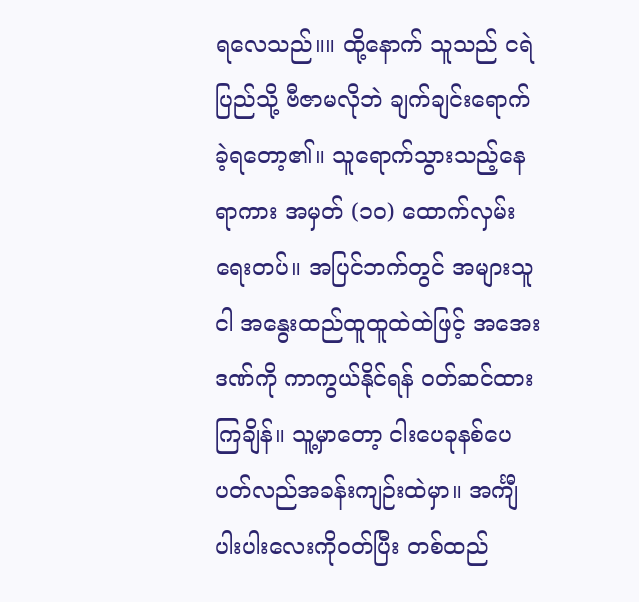ရလေသည်။။ ထို့နောက် သူသည် ငရဲပြည်သို့ ဗီဇာမလိုဘဲ ချက်ချင်းရောက်ခဲ့ရတော့၏။ သူရောက်သွားသည့်နေရာကား အမှတ် (၁၀) ထောက်လှမ်းရေးတပ်။ အပြင်ဘက်တွင် အများသူငါ အနွေးထည်ထူထူထဲထဲဖြင့် အအေးဒဏ်ကို ကာကွယ်နိုင်ရန် ဝတ်ဆင်ထားကြချိန်။ သူ့မှာတော့ ငါးပေခုနစ်ပေ ပတ်လည်အခန်းကျဉ်းထဲမှာ။ အင်္ကျီပါးပါးလေးကိုဝတ်ပြီး တစ်ထည်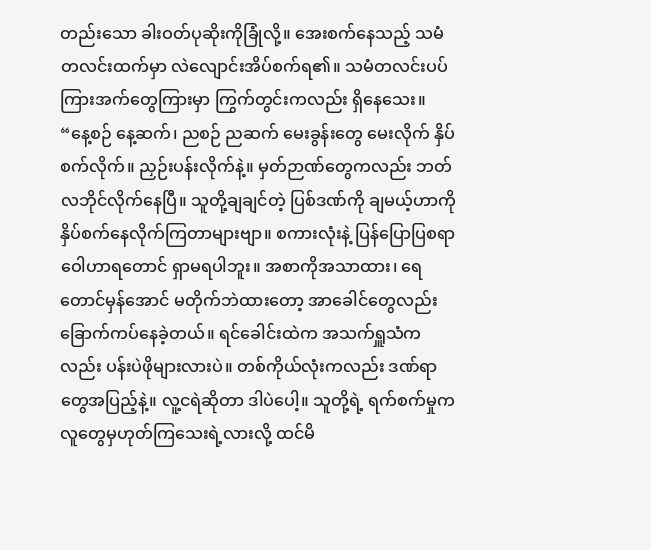တည်းသော ခါးဝတ်ပုဆိုးကိုခြုံလို့။ အေးစက်နေသည့် သမံတလင်းထက်မှာ လဲလျောင်းအိပ်စက်ရ၏။ သမံတလင်းပပ်ကြားအက်တွေကြားမှာ ကြွက်တွင်းကလည်း ရှိနေသေး။
“နေ့စဉ် နေ့ဆက်၊ ညစဉ် ညဆက် မေးခွန်းတွေ မေးလိုက် နှိပ်စက်လိုက်။ ညှဉ်းပန်းလိုက်နဲ့။ မှတ်ဉာဏ်တွေကလည်း ဘတ်လဘိုင်လိုက်နေပြီ။ သူတို့ချချင်တဲ့ ပြစ်ဒဏ်ကို ချမယ့်ဟာကို နှိပ်စက်နေလိုက်ကြတာများဗျာ။ စကားလုံးနဲ့ ပြန်ပြောပြစရာ ဝေါဟာရတောင် ရှာမရပါဘူး။ အစာကိုအသာထား၊ ရေတောင်မှန်အောင် မတိုက်ဘဲထားတော့ အာခေါင်တွေလည်း ခြောက်ကပ်နေခဲ့တယ်။ ရင်ခေါင်းထဲက အသက်ရှူသံကလည်း ပန်းပဲဖိုများလားပဲ။ တစ်ကိုယ်လုံးကလည်း ဒဏ်ရာတွေအပြည့်နဲ့။ လူ့ငရဲဆိုတာ ဒါပဲပေါ့။ သူတို့ရဲ့ ရက်စက်မှုက လူတွေမှဟုတ်ကြသေးရဲ့လားလို့ ထင်မိ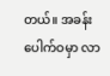တယ်။ အခန်းပေါက်ဝမှာ လာ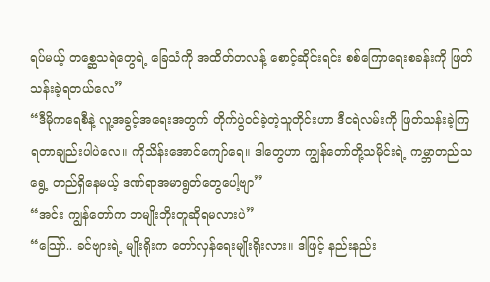ရပ်မယ့် တစ္ဆေသရဲတွေရဲ့ ခြေသံကို အထိတ်တလန့် စောင့်ဆိုင်းရင်း စစ်ကြောရေးစခန်းကို ဖြတ်သန်းခဲ့ရတယ်လေ”
“ဒီမိုကရေစီနဲ့ လူ့အခွင့်အရေးအတွက် တိုက်ပွဲဝင်ခဲ့တဲ့သူတိုင်းဟာ ဒီငရဲလမ်းကို ဖြတ်သန်းခဲ့ကြရတာချည်းပါပဲလေ။ ကိုသိန်းအောင်ကျော်ရေ။ ဒါတွေဟာ ကျွန်တော်တို့သမိုင်းရဲ့ ကမ္ဘာတည်သရွေ့ တည်ရှိနေမယ့် ဒဏ်ရာအမာရွတ်တွေပေါ့ဗျာ”
“အင်း ကျွန်တော်က ဘမျိုးဘိုးတူဆိုရမလားပဲ”
“သြော်.. ခင်ဗျားရဲ့ မျိုးရိုးက တော်လှန်ရေးမျိုးရိုးလား။ ဒါဖြင့် နည်းနည်း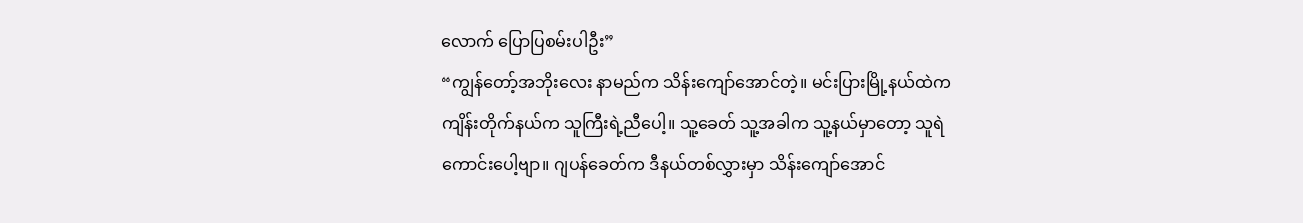လောက် ပြောပြစမ်းပါဦး”
“ကျွန်တော့်အဘိုးလေး နာမည်က သိန်းကျော်အောင်တဲ့။ မင်းပြားမြို့နယ်ထဲက ကျိန်းတိုက်နယ်က သူကြီးရဲ့ညီပေါ့။ သူ့ခေတ် သူ့အခါက သူ့နယ်မှာတော့ သူရဲကောင်းပေါ့ဗျာ။ ဂျပန်ခေတ်က ဒီနယ်တစ်လွှားမှာ သိန်းကျော်အောင်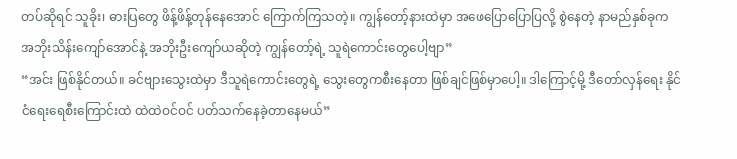တပ်ဆိုရင် သူခိုး၊ ဓားပြတွေ ဖိန့်ဖိန့်တုန်နေအောင် ကြောက်ကြသတဲ့။ ကျွန်တော့်နားထဲမှာ အဖေပြောပြောပြလို့ စွဲနေတဲ့ နာမည်နှစ်ခုက အဘိုးသိန်းကျော်အောင်နဲ့ အဘိုးဦးကျော်ယဆိုတဲ့ ကျွန်တော့်ရဲ့ သူရဲကောင်းတွေပေါ့ဗျာ”
“အင်း ဖြစ်နိုင်တယ်။ ခင်ဗျားသွေးထဲမှာ ဒီသူရဲကောင်းတွေရဲ့ သွေးတွေကစီးနေတာ ဖြစ်ချင်ဖြစ်မှာပေါ့။ ဒါကြောင့်မို့ ဒီတော်လှန်ရေး နိုင်ငံရေးရေစီးကြောင်းထဲ ထဲထဲဝင်ဝင် ပတ်သက်နေခဲ့တာနေမယ်”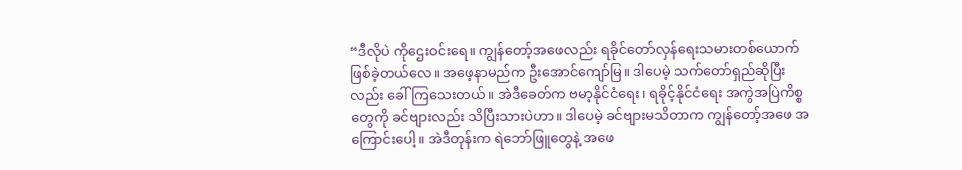“ဒီလိုပဲ ကိုဌေးဝင်းရေ။ ကျွန်တော့်အဖေလည်း ရခိုင်တော်လှန်ရေးသမားတစ်ယောက် ဖြစ်ခဲ့တယ်လေ။ အဖေ့နာမည်က ဦးအောင်ကျော်မြ။ ဒါပေမဲ့ သက်တော်ရှည်ဆိုပြီးလည်း ခေါ်ကြသေးတယ်။ အဲဒီခေတ်က ဗမာ့နိုင်ငံရေး၊ ရခိုင့်နိုင်ငံရေး အကွဲအပြဲကိစ္စတွေကို ခင်ဗျားလည်း သိပြီးသားပဲဟာ။ ဒါပေမဲ့ ခင်ဗျားမသိတာက ကျွန်တော့်အဖေ အကြောင်းပေါ့။ အဲဒီတုန်းက ရဲဘော်ဖြူတွေနဲ့ အဖေ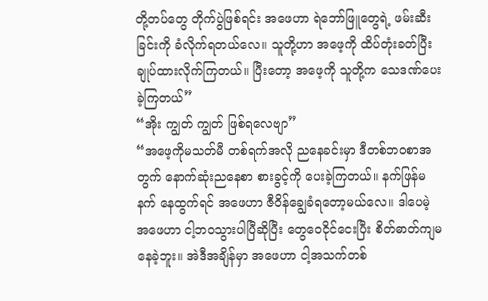တို့တပ်တွေ တိုက်ပွဲဖြစ်ရင်း အဖေဟာ ရဲဘော်ဖြူတွေရဲ့ ဖမ်းဆီးခြင်းကို ခံလိုက်ရတယ်လေ။ သူတို့ဟာ အဖေ့ကို ထိပ်တုံးခတ်ပြီး ချုပ်ထားလိုက်ကြတယ်။ ပြီးတော့ အဖေ့ကို သူတို့က သေဒဏ်ပေးခဲ့ကြတယ်”
“အိုး ကျွတ် ကျွတ် ဖြစ်ရလေဗျာ”
“အဖေ့ကိုမသတ်မီ တစ်ရက်အလို ညနေခင်းမှာ ဒီတစ်ဘဝစာအတွက် နောက်ဆုံးညနေစာ စားခွင့်ကို ပေးခဲ့ကြတယ်။ နက်ဖြန်မနက် နေထွက်ရင် အဖေဟာ ဇီဝိန်ချွေခံရတော့မယ်လေ။ ဒါပေမဲ့ အဖေဟာ ငါ့ဘဝသွားပါပြီဆိုပြီး တွေဝေငိုင်ငေးပြီး စိတ်ဓာတ်ကျမနေခဲ့ဘူး။ အဲဒီအချိန်မှာ အဖေဟာ ငါ့အသက်တစ်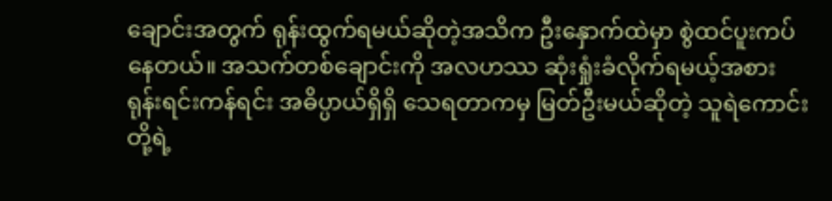ချောင်းအတွက် ရုန်းထွက်ရမယ်ဆိုတဲ့အသိက ဦးနှောက်ထဲမှာ စွဲထင်ပူးကပ်နေတယ်။ အသက်တစ်ချောင်းကို အလဟဿ ဆုံးရှုံးခံလိုက်ရမယ့်အစား ရုန်းရင်းကန်ရင်း အဓိပ္ပာယ်ရှိရှိ သေရတာကမှ မြတ်ဦးမယ်ဆိုတဲ့ သူရဲကောင်းတို့ရဲ့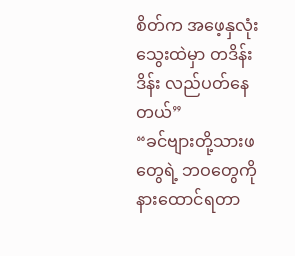စိတ်က အဖေ့နှလုံးသွေးထဲမှာ တဒိန်းဒိန်း လည်ပတ်နေတယ်”
“ခင်ဗျားတို့သားဖတွေရဲ့ ဘဝတွေကို နားထောင်ရတာ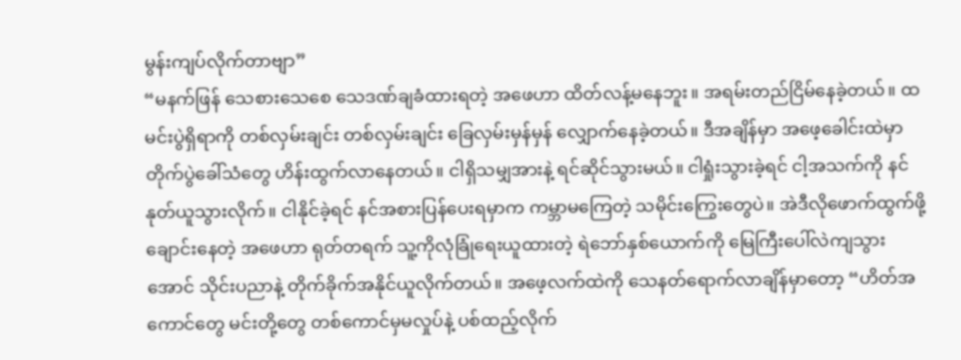မွန်းကျပ်လိုက်တာဗျာ”
“မနက်ဖြန် သေစားသေစေ သေဒဏ်ချခံထားရတဲ့ အဖေဟာ ထိတ်လန့်မနေဘူး။ အရမ်းတည်ငြိမ်နေခဲ့တယ်။ ထမင်းပွဲရှိရာကို တစ်လှမ်းချင်း တစ်လှမ်းချင်း ခြေလှမ်းမှန်မှန် လျှောက်နေခဲ့တယ်။ ဒီအချိန်မှာ အဖေ့ခေါင်းထဲမှာ တိုက်ပွဲခေါ်သံတွေ ဟိန်းထွက်လာနေတယ်။ ငါရှိသမျှအားနဲ့ ရင်ဆိုင်သွားမယ်။ ငါရှုံးသွားခဲ့ရင် ငါ့အသက်ကို နင်နုတ်ယူသွားလိုက်။ ငါနိုင်ခဲ့ရင် နင်အစားပြန်ပေးရမှာက ကမ္ဘာမကြေတဲ့ သမိုင်းကြွေးတွေပဲ။ အဲဒီလိုဖောက်ထွက်ဖို့ ချောင်းနေတဲ့ အဖေဟာ ရုတ်တရက် သူ့ကိုလုံခြုံရေးယူထားတဲ့ ရဲဘော်နှစ်ယောက်ကို မြေကြီးပေါ်လဲကျသွားအောင် သိုင်းပညာနဲ့ တိုက်ခိုက်အနိုင်ယူလိုက်တယ်။ အဖေ့လက်ထဲကို သေနတ်ရောက်လာချိန်မှာတော့ “ဟိတ်အကောင်တွေ မင်းတို့တွေ တစ်ကောင်မှမလှုပ်နဲ့ ပစ်ထည့်လိုက်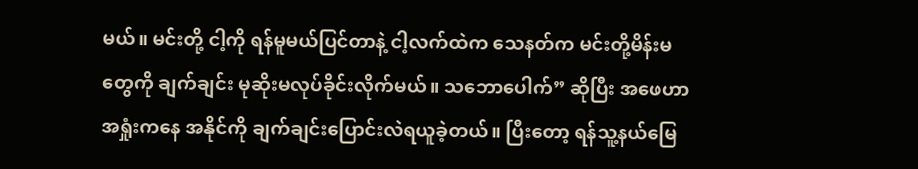မယ်။ မင်းတို့ ငါ့ကို ရန်မူမယ်ပြင်တာနဲ့ ငါ့လက်ထဲက သေနတ်က မင်းတို့မိန်းမတွေကို ချက်ချင်း မုဆိုးမလုပ်ခိုင်းလိုက်မယ်။ သဘောပေါက်” ဆိုပြီး အဖေဟာ အရှုံးကနေ အနိုင်ကို ချက်ချင်းပြောင်းလဲရယူခဲ့တယ်။ ပြီးတော့ ရန်သူ့နယ်မြေ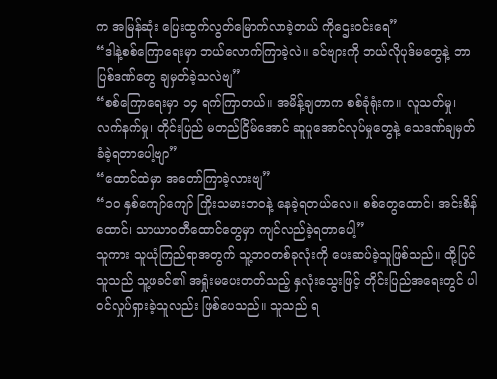က အမြန်ဆုံး ပြေးထွက်လွတ်မြောက်လာခဲ့တယ် ကိုဌေးဝင်းရေ”
“ဒါနဲ့စစ်ကြောရေးမှာ ဘယ်လောက်ကြာခဲ့လဲ။ ခင်ဗျားကို ဘယ်လိုပုဒ်မတွေနဲ့ ဘာပြစ်ဒဏ်တွေ ချမှတ်ခဲ့သလဲဗျ”
“စစ်ကြောရေးမှာ ၁၄ ရက်ကြာတယ်။ အမိန့်ချတာက စစ်ခုံရုံးက။ လူသတ်မှု၊ လက်နက်မှု၊ တိုင်းပြည် မတည်ငြိမ်အောင် ဆူပူအောင်လုပ်မှုတွေနဲ့ သေဒဏ်ချမှတ်ခံခဲ့ရတာပေါ့ဗျာ”
“ထောင်ထဲမှာ အတော်ကြာခဲ့လားဗျ”
“၁၀ နှစ်ကျော်ကျော် ကြိုးသမားဘဝနဲ့ နေခဲ့ရတယ်လေ။ စစ်တွေထောင်၊ အင်းစိန်ထောင်၊ သာယာဝတီထောင်တွေမှာ ကျင်လည်ခဲ့ရတာပေါ့”
သူကား သူယုံကြည်ရာအတွက် သူ့ဘဝတစ်ခုလုံးကို ပေးဆပ်ခဲ့သူဖြစ်သည်။ ထို့ပြင် သူသည် သူ့ဖခင်၏ အရှုံးမပေးတတ်သည့် နှလုံးသွေးဖြင့် တိုင်းပြည်အရေးတွင် ပါဝင်လှုပ်ရှားခဲ့သူလည်း ဖြစ်ပေသည်။ သူသည် ရ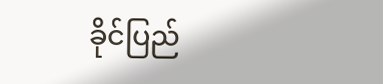ခိုင်ပြည်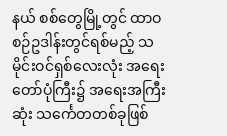နယ် စစ်တွေမြို့တွင် ထာဝစဉ်ဥဒါန်းတွင်ရစ်မည့် သမိုင်းဝင်ရှစ်လေးလုံး အရေးတော်ပုံကြီး၌ အရေးအကြီးဆုံး သင်္ကေတတစ်ခုဖြစ်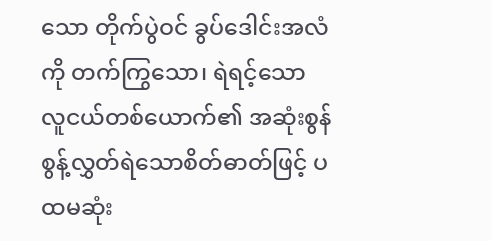သော တိုက်ပွဲဝင် ခွပ်ဒေါင်းအလံကို တက်ကြွသော၊ ရဲရင့်သော လူငယ်တစ်ယောက်၏ အဆုံးစွန် စွန့်လွှတ်ရဲသောစိတ်ဓာတ်ဖြင့် ပထမဆုံး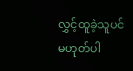လွှင့်ထူခဲ့သူပင် မဟုတ်ပါ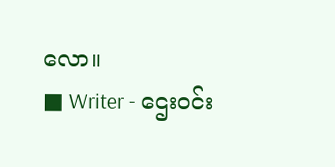လော။
■ Writer - ဌေးဝင်း